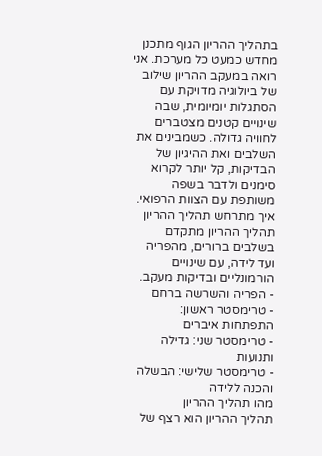בתהליך ההריון הגוף מתכנן מחדש כמעט כל מערכת. אני רואה במעקב ההריון שילוב של ביולוגיה מדויקת עם הסתגלות יומיומית, שבה שינויים קטנים מצטברים לחוויה גדולה. כשמבינים את השלבים ואת ההיגיון של הבדיקות, קל יותר לקרוא סימנים ולדבר בשפה משותפת עם הצוות הרפואי.
איך מתרחש תהליך ההריון
תהליך ההריון מתקדם בשלבים ברורים, מהפריה ועד לידה, עם שינויים הורמונליים ובדיקות מעקב.
- הפריה והשרשה ברחם
- טרימסטר ראשון: התפתחות איברים
- טרימסטר שני: גדילה ותנועות
- טרימסטר שלישי: הבשלה והכנה ללידה
מהו תהליך ההריון
תהליך ההריון הוא רצף של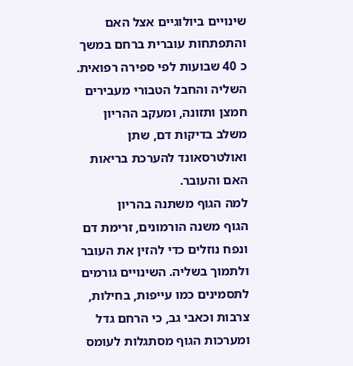שינויים ביולוגיים אצל האם והתפתחות עוברית ברחם במשך כ 40 שבועות לפי ספירה רפואית. השליה והחבל הטבורי מעבירים חמצן ותזונה, ומעקב ההריון משלב בדיקות דם, שתן ואולטרסאונד להערכת בריאות האם והעובר.
למה הגוף משתנה בהריון
הגוף משנה הורמונים, זרימת דם ונפח נוזלים כדי להזין את העובר ולתמוך בשליה. השינויים גורמים לתסמינים כמו עייפות, בחילות, צרבות וכאבי גב, כי הרחם גדל ומערכות הגוף מסתגלות לעומס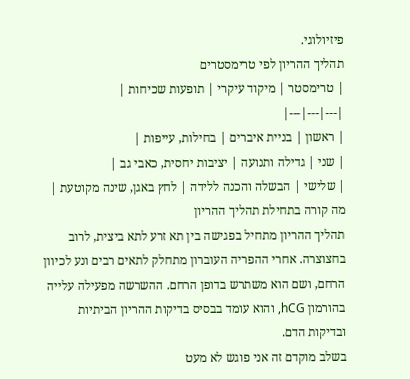פיזיולוגי.
תהליך ההריון לפי טרימסטרים
| טרימסטר | מיקוד עיקרי | תופעות שכיחות |
|---|---|---|
| ראשון | בניית איברים | בחילות, עייפות |
| שני | גדילה ותנועה | יציבות יחסית, כאבי גב |
| שלישי | הבשלה והכנה ללידה | לחץ באגן, שינה מקוטעת |
מה קורה בתחילת תהליך ההריון
תהליך ההריון מתחיל בפגישה בין תא זרע לתא ביצית, לרוב בחצוצרה. אחרי ההפריה העוברון מתחלק לתאים רבים ונע לכיוון הרחם, ושם הוא משתרש בדופן הרחם. ההשרשה מפעילה עלייה בהורמון hCG, והוא עומד בבסיס בדיקות ההריון הביתיות ובדיקות הדם.
בשלב מוקדם זה אני פוגש לא מעט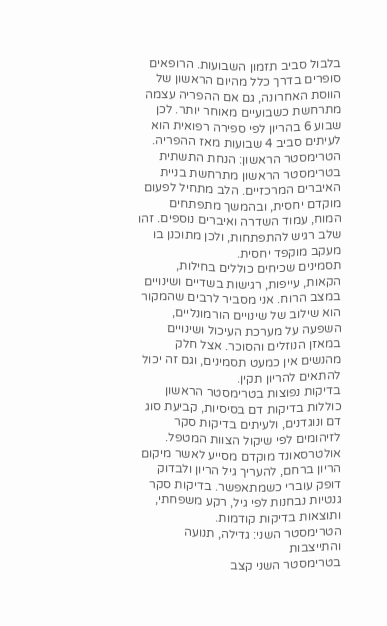בלבול סביב תזמון השבועות. הרופאים סופרים בדרך כלל מהיום הראשון של הווסת האחרונה, גם אם ההפריה עצמה מתרחשת כשבועיים מאוחר יותר. לכן שבוע 6 בהריון לפי ספירה רפואית הוא לעיתים סביב 4 שבועות מאז ההפריה.
הטרימסטר הראשון: הנחת התשתית
בטרימסטר הראשון מתרחשת בניית האיברים המרכזיים. הלב מתחיל לפעום מוקדם יחסית, ובהמשך מתפתחים המוח, עמוד השדרה ואיברים נוספים. זהו שלב רגיש להתפתחות, ולכן מתוכנן בו מעקב מוקפד יחסית.
תסמינים שכיחים כוללים בחילות, הקאות, עייפות, רגישות בשדיים ושינויים במצב הרוח. אני מסביר לרבים שהמקור הוא שילוב של שינויים הורמונליים, השפעה על מערכת העיכול ושינויים במאזן הנוזלים והסוכר. אצל חלק מהנשים אין כמעט תסמינים, וגם זה יכול להתאים להריון תקין.
בדיקות נפוצות בטרימסטר הראשון כוללות בדיקות דם בסיסיות, קביעת סוג דם ונוגדנים, ולעיתים בדיקות סקר לזיהומים לפי שיקול הצוות המטפל. אולטרסאונד מוקדם מסייע לאשר מיקום הריון ברחם, להעריך גיל הריון ולבדוק דופק עוברי כשמתאפשר. בדיקות סקר גנטיות נבחנות לפי גיל, רקע משפחתי, ותוצאות בדיקות קודמות.
הטרימסטר השני: גדילה, תנועה והתייצבות
בטרימסטר השני קצב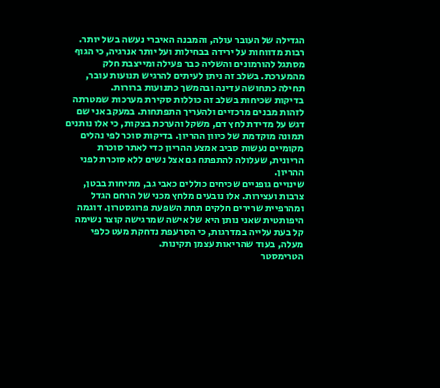הגדילה של העובר עולה, והמבנה האיברי נעשה בשל יותר. רבות מדווחות על ירידה בבחילות ועל יותר אנרגיה, כי הגוף מסתגל להורמונים והשליה כבר פעילה ומייצבת חלק מהמערכת. בשלב זה ניתן לעיתים להרגיש תנועות עובר, תחילה כתחושה עדינה ובהמשך כתנועות ברורות.
בדיקות שכיחות בשלב זה כוללות סקירת מערכות שמטרתה לזהות מבנים מרכזיים ולהעריך התפתחות. במעקב אני שם דגש על מדידת לחץ דם, משקל והערכת בצקות, כי אלו נותנים תמונה מוקדמת של כיוון ההריון. בדיקות סוכר לפי נהלים מקומיים נעשות סביב אמצע ההריון כדי לאתר סוכרת הריונית, שעלולה להתפתח גם אצל נשים ללא סוכרת לפני ההריון.
שינויים גופניים שכיחים כוללים כאבי גב, מתיחות בבטן, צרבות ועצירות. אלו נובעים מלחץ מכני של הרחם הגדל ומהרפיית שרירים חלקים תחת השפעת פרוגסטרון. דוגמה היפותטית שאני נותן היא של אישה שמרגישה קוצר נשימה קל בעת עלייה במדרגות, כי הסרעפת נדחקת מעט כלפי מעלה, בעוד שהריאות עצמן תקינות.
הטרימסטר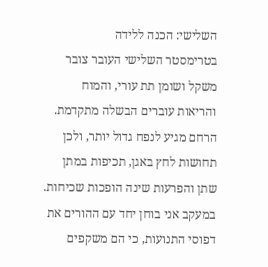השלישי: הכנה ללידה
בטרימסטר השלישי העובר צובר משקל ושומן תת עורי, והמוח והריאות עוברים הבשלה מתקדמת. הרחם מגיע לנפח גדול יותר, ולכן תחושות לחץ באגן, תכיפות במתן שתן והפרעות שינה הופכות שכיחות. במעקב אני בוחן יחד עם ההורים את דפוסי התנועות, כי הם משקפים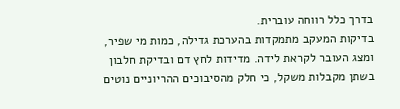בדרך כלל רווחה עוברית.
בדיקות המעקב מתמקדות בהערכת גדילה, כמות מי שפיר, ומצג העובר לקראת לידה. מדידות לחץ דם ובדיקת חלבון בשתן מקבלות משקל, כי חלק מהסיבוכים ההריוניים נוטים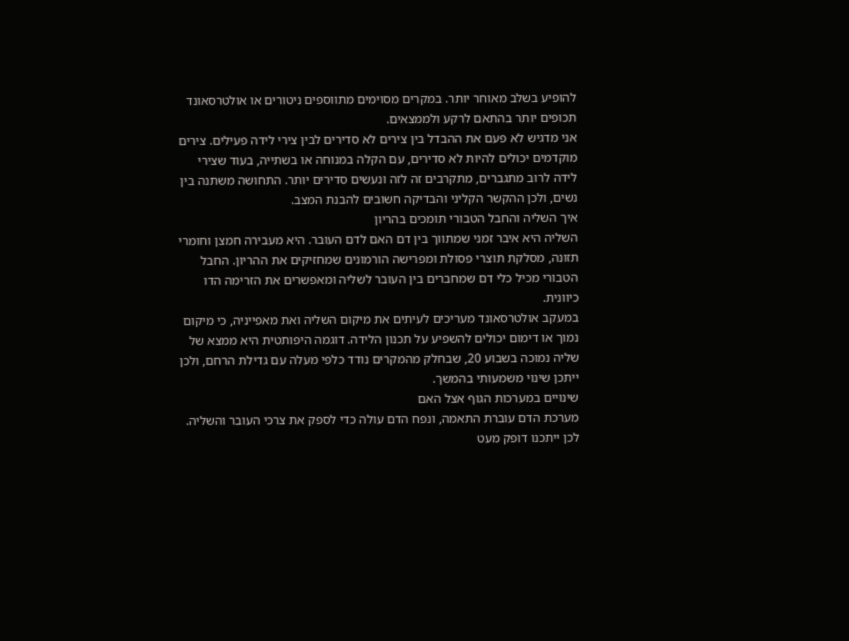להופיע בשלב מאוחר יותר. במקרים מסוימים מתווספים ניטורים או אולטרסאונד תכופים יותר בהתאם לרקע ולממצאים.
אני מדגיש לא פעם את ההבדל בין צירים לא סדירים לבין צירי לידה פעילים. צירים מוקדמים יכולים להיות לא סדירים, עם הקלה במנוחה או בשתייה, בעוד שצירי לידה לרוב מתגברים, מתקרבים זה לזה ונעשים סדירים יותר. התחושה משתנה בין נשים, ולכן ההקשר הקליני והבדיקה חשובים להבנת המצב.
איך השליה והחבל הטבורי תומכים בהריון
השליה היא איבר זמני שמתווך בין דם האם לדם העובר. היא מעבירה חמצן וחומרי תזונה, מסלקת תוצרי פסולת ומפרישה הורמונים שמחזיקים את ההריון. החבל הטבורי מכיל כלי דם שמחברים בין העובר לשליה ומאפשרים את הזרימה הדו כיוונית.
במעקב אולטרסאונד מעריכים לעיתים את מיקום השליה ואת מאפייניה, כי מיקום נמוך או דימום יכולים להשפיע על תכנון הלידה. דוגמה היפותטית היא ממצא של שליה נמוכה בשבוע 20, שבחלק מהמקרים נודד כלפי מעלה עם גדילת הרחם, ולכן ייתכן שינוי משמעותי בהמשך.
שינויים במערכות הגוף אצל האם
מערכת הדם עוברת התאמה, ונפח הדם עולה כדי לספק את צרכי העובר והשליה. לכן ייתכנו דופק מעט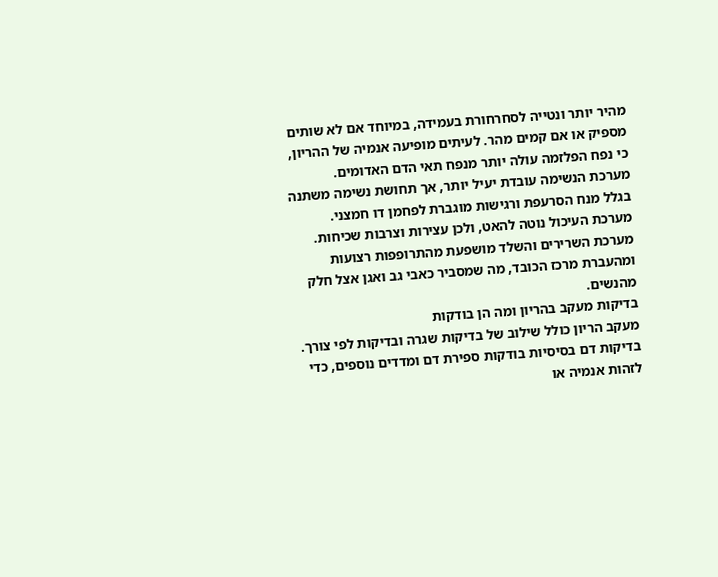מהיר יותר ונטייה לסחרחורת בעמידה, במיוחד אם לא שותים מספיק או אם קמים מהר. לעיתים מופיעה אנמיה של ההריון, כי נפח הפלזמה עולה יותר מנפח תאי הדם האדומים.
מערכת הנשימה עובדת יעיל יותר, אך תחושת נשימה משתנה בגלל מנח הסרעפת ורגישות מוגברת לפחמן דו חמצני. מערכת העיכול נוטה להאט, ולכן עצירות וצרבות שכיחות. מערכת השרירים והשלד מושפעת מהתרופפות רצועות ומהעברת מרכז הכובד, מה שמסביר כאבי גב ואגן אצל חלק מהנשים.
בדיקות מעקב בהריון ומה הן בודקות
מעקב הריון כולל שילוב של בדיקות שגרה ובדיקות לפי צורך. בדיקות דם בסיסיות בודקות ספירת דם ומדדים נוספים, כדי לזהות אנמיה או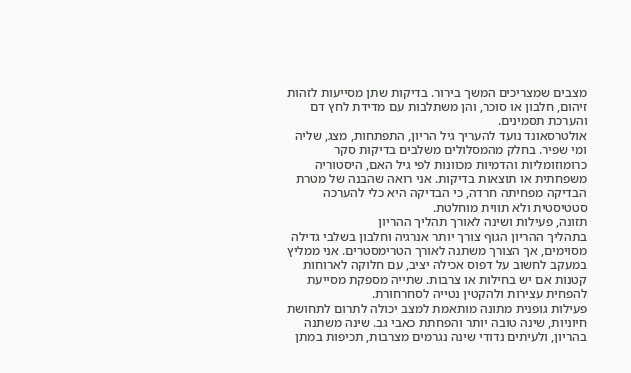מצבים שמצריכים המשך בירור. בדיקות שתן מסייעות לזהות זיהום, חלבון או סוכר, והן משתלבות עם מדידת לחץ דם והערכת תסמינים.
אולטרסאונד נועד להעריך גיל הריון, התפתחות, מצג, שליה ומי שפיר. בחלק מהמסלולים משלבים בדיקות סקר כרומוזומליות והדמיות מכוונות לפי גיל האם, היסטוריה משפחתית או תוצאות בדיקות. אני רואה שהבנה של מטרת הבדיקה מפחיתה חרדה, כי הבדיקה היא כלי להערכה סטטיסטית ולא תווית מוחלטת.
תזונה, פעילות ושינה לאורך תהליך ההריון
בתהליך ההריון הגוף צורך יותר אנרגיה וחלבון בשלבי גדילה מסוימים, אך הצורך משתנה לאורך הטרימסטרים. אני ממליץ במעקב לחשוב על דפוס אכילה יציב, עם חלוקה לארוחות קטנות אם יש בחילות או צרבות. שתייה מספקת מסייעת להפחית עצירות ולהקטין נטייה לסחרחורת.
פעילות גופנית מתונה מותאמת למצב יכולה לתרום לתחושת חיוניות, שינה טובה יותר והפחתת כאבי גב. שינה משתנה בהריון, ולעיתים נדודי שינה נגרמים מצרבות, תכיפות במתן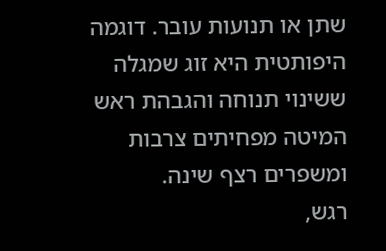שתן או תנועות עובר. דוגמה היפותטית היא זוג שמגלה ששינוי תנוחה והגבהת ראש המיטה מפחיתים צרבות ומשפרים רצף שינה.
רגש,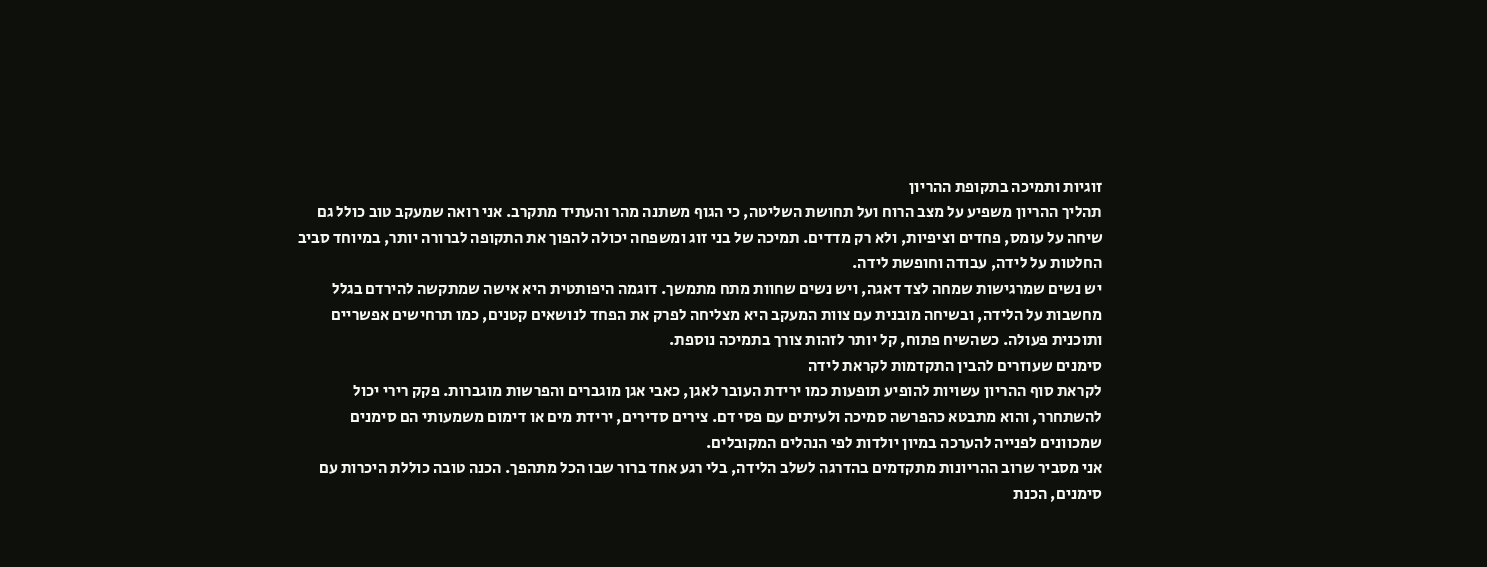זוגיות ותמיכה בתקופת ההריון
תהליך ההריון משפיע על מצב הרוח ועל תחושת השליטה, כי הגוף משתנה מהר והעתיד מתקרב. אני רואה שמעקב טוב כולל גם שיחה על עומס, פחדים וציפיות, ולא רק מדדים. תמיכה של בני זוג ומשפחה יכולה להפוך את התקופה לברורה יותר, במיוחד סביב החלטות על לידה, עבודה וחופשת לידה.
יש נשים שמרגישות שמחה לצד דאגה, ויש נשים שחוות מתח מתמשך. דוגמה היפותטית היא אישה שמתקשה להירדם בגלל מחשבות על הלידה, ובשיחה מובנית עם צוות המעקב היא מצליחה לפרק את הפחד לנושאים קטנים, כמו תרחישים אפשריים ותוכנית פעולה. כשהשיח פתוח, קל יותר לזהות צורך בתמיכה נוספת.
סימנים שעוזרים להבין התקדמות לקראת לידה
לקראת סוף ההריון עשויות להופיע תופעות כמו ירידת העובר לאגן, כאבי אגן מוגברים והפרשות מוגברות. פקק רירי יכול להשתחרר, והוא מתבטא כהפרשה סמיכה ולעיתים עם פסי דם. צירים סדירים, ירידת מים או דימום משמעותי הם סימנים שמכוונים לפנייה להערכה במיון יולדות לפי הנהלים המקובלים.
אני מסביר שרוב ההריונות מתקדמים בהדרגה לשלב הלידה, בלי רגע אחד ברור שבו הכל מתהפך. הכנה טובה כוללת היכרות עם סימנים, הכנת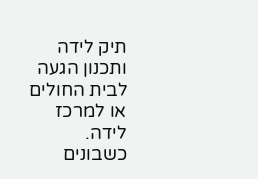תיק לידה ותכנון הגעה לבית החולים או למרכז לידה. כשבונים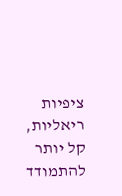ציפיות ריאליות, קל יותר להתמודד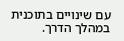עם שינויים בתוכנית במהלך הדרך.